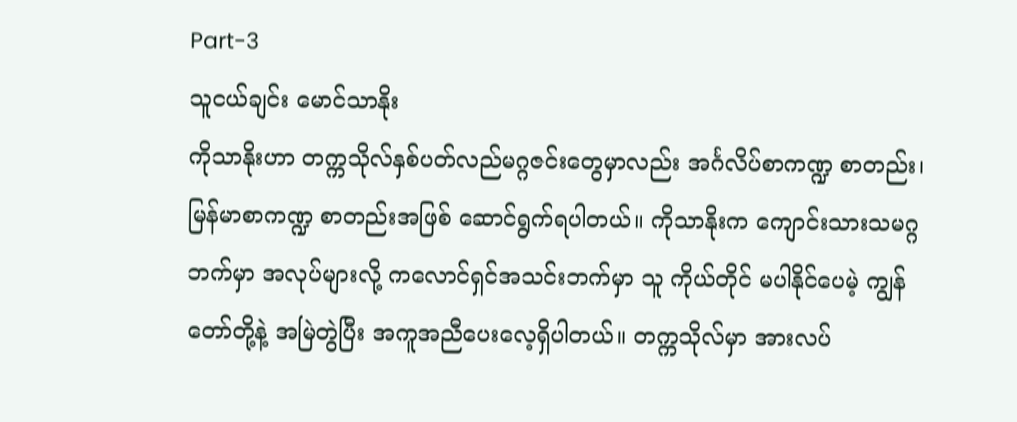Part-3
သူငယ်ချင်း မောင်သာနိုး
ကိုသာနိုးဟာ တက္ကသိုလ်နှစ်ပတ်လည်မဂ္ဂဇင်းတွေမှာလည်း အင်္ဂလိပ်စာကဏ္ဍ စာတည်း၊ မြန်မာစာကဏ္ဍ စာတည်းအဖြစ် ဆောင်ရွက်ရပါတယ်။ ကိုသာနိုးက ကျောင်းသားသမဂ္ဂဘက်မှာ အလုပ်များလို့ ကလောင်ရှင်အသင်းဘက်မှာ သူ ကိုယ်တိုင် မပါနိုင်ပေမဲ့ ကျွန်တော်တို့နဲ့ အမြဲတွဲပြီး အကူအညီပေးလေ့ရှိပါတယ်။ တက္ကသိုလ်မှာ အားလပ်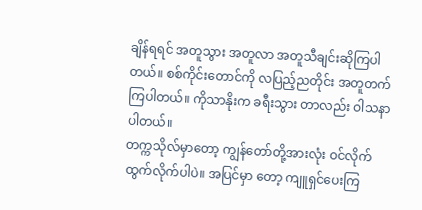ချိန်ရရင် အတူသွား အတူလာ အတူသီချင်းဆိုကြပါတယ်။ စစ်ကိုင်းတောင်ကို လပြည့်ညတိုင်း အတူတက်ကြပါတယ်။ ကိုသာနိုးက ခရီးသွား တာလည်း ဝါသနာပါတယ်။
တက္ကသိုလ်မှာတော့ ကျွန်တော်တို့အားလုံး ဝင်လိုက်ထွက်လိုက်ပါပဲ။ အပြင်မှာ တော့ ကျူရှင်ပေးကြ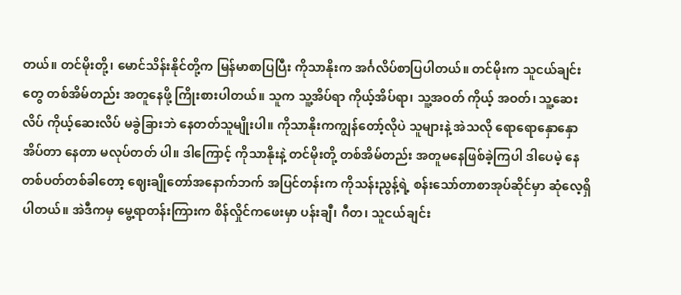တယ်။ တင်မိုးတို့၊ မောင်သိန်းနိုင်တို့က မြန်မာစာပြပြီး ကိုသာနိုးက အင်္ဂလိပ်စာပြပါတယ်။ တင်မိုးက သူငယ်ချင်းတွေ တစ်အိမ်တည်း အတူနေဖို့ ကြိုးစားပါတယ်။ သူက သူ့အိပ်ရာ ကိုယ့်အိပ်ရာ၊ သူ့အဝတ် ကိုယ့် အဝတ်၊ သူ့ဆေးလိပ် ကိုယ့်ဆေးလိပ် မခွဲခြားဘဲ နေတတ်သူမျိုးပါ။ ကိုသာနိုးကကျွန်တော့်လိုပဲ သူများနဲ့ အဲသလို ရောရောနှောနှော အိပ်တာ နေတာ မလုပ်တတ် ပါ။ ဒါကြောင့် ကိုသာနိုးနဲ့ တင်မိုးတို့ တစ်အိမ်တည်း အတူမနေဖြစ်ခဲ့ကြပါ ဒါပေမဲ့ နေ တစ်ပတ်တစ်ခါတော့ ဈေးချိုတော်အနောက်ဘက် အပြင်တန်းက ကိုသန်းညွန့်ရဲ့ စန်းသော်တာစာအုပ်ဆိုင်မှာ ဆုံလေ့ရှိပါတယ်။ အဲဒီကမှ မွေ့ရာတန်းကြားက စိန်လှိုင်ကဖေးမှာ ပန်းချီ၊ ဂီတ၊ သူငယ်ချင်း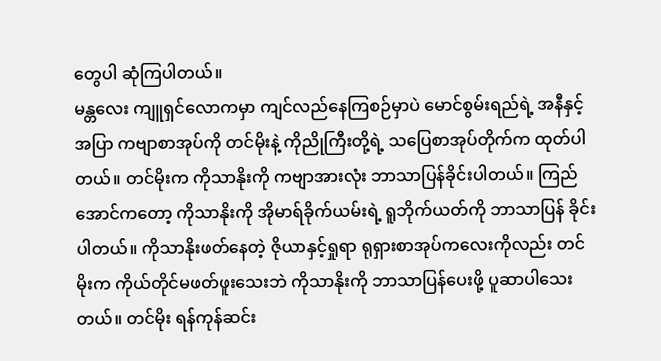တွေပါ ဆုံကြပါတယ်။
မန္တလေး ကျူရှင်လောကမှာ ကျင်လည်နေကြစဉ်မှာပဲ မောင်စွမ်းရည်ရဲ့ အနီနှင့်အပြာ ကဗျာစာအုပ်ကို တင်မိုးနဲ့ ကိုညိုကြီးတို့ရဲ့ သပြေစာအုပ်တိုက်က ထုတ်ပါတယ်။ တင်မိုးက ကိုသာနိုးကို ကဗျာအားလုံး ဘာသာပြန်ခိုင်းပါတယ်။ ကြည်အောင်ကတော့ ကိုသာနိုးကို အိုမာရ်ခိုက်ယမ်းရဲ့ ရူဘိုက်ယတ်ကို ဘာသာပြန် ခိုင်းပါတယ်။ ကိုသာနိုးဖတ်နေတဲ့ ဇိုယာနှင့်ရှုရာ ရုရှားစာအုပ်ကလေးကိုလည်း တင်မိုးက ကိုယ်တိုင်မဖတ်ဖူးသေးဘဲ ကိုသာနိုးကို ဘာသာပြန်ပေးဖို့ ပူဆာပါသေး တယ်။ တင်မိုး ရန်ကုန်ဆင်း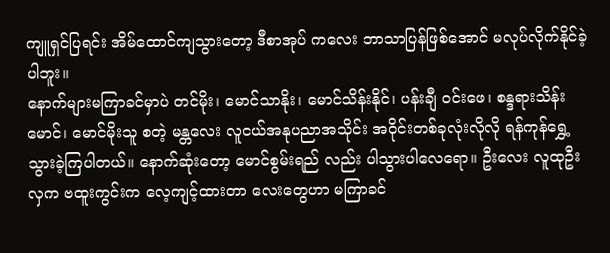ကျူရှင်ပြရင်း အိမ်ထောင်ကျသွားတော့ ဒီစာအုပ် ကလေး ဘာသာပြန်ဖြစ်အောင် မလုပ်လိုက်နိုင်ခဲ့ပါဘူး။
နောက်များမကြာခင်မှာပဲ တင်မိုး၊ မောင်သာနိုး၊ မောင်သိန်းနိုင်၊ ပန်းချီ ဝင်းဖေ၊ စန္ဒရားသိန်းမောင်၊ မောင်မိုးသူ စတဲ့ မန္တလေး လူငယ်အနုပညာအသိုင်း အဝိုင်းတစ်ခုလုံးလိုလို ရန်ကုန်ရွှေ့သွားခဲ့ကြပါတယ်။ နောက်ဆုံးတော့ မောင်စွမ်းရည် လည်း ပါသွားပါလေရော။ ဦးလေး လူထုဦးလှက ဗထူးကွင်းက လေ့ကျင့်ထားတာ လေးတွေဟာ မကြာခင်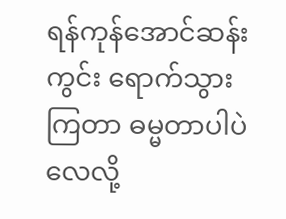ရန်ကုန်အောင်ဆန်းကွင်း ရောက်သွားကြတာ ဓမ္မတာပါပဲ လေလို့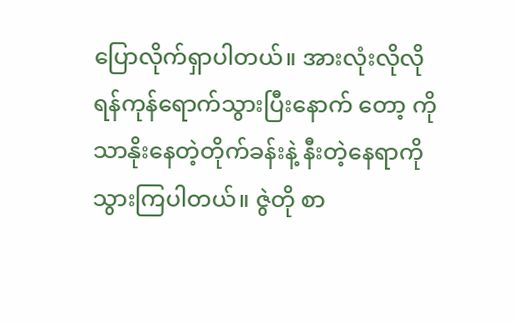ပြောလိုက်ရှာပါတယ်။ အားလုံးလိုလို ရန်ကုန်ရောက်သွားပြီးနောက် တော့ ကိုသာနိုးနေတဲ့တိုက်ခန်းနဲ့ နီးတဲ့နေရာကို သွားကြပါတယ်။ ဇွဲတို စာ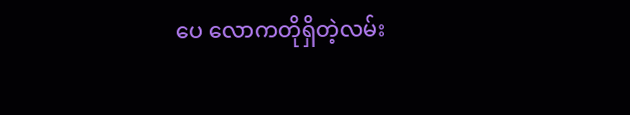ပေ လောကတိုရှိတဲ့လမ်း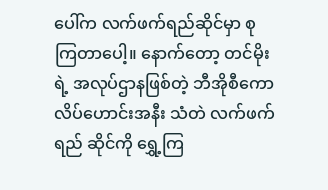ပေါ်က လက်ဖက်ရည်ဆိုင်မှာ စုကြတာပေါ့။ နောက်တော့ တင်မိုးရဲ့ အလုပ်ဌာနဖြစ်တဲ့ ဘီအိုစီကောလိပ်ဟောင်းအနီး သံတဲ လက်ဖက်ရည် ဆိုင်ကို ရွှေ့ကြ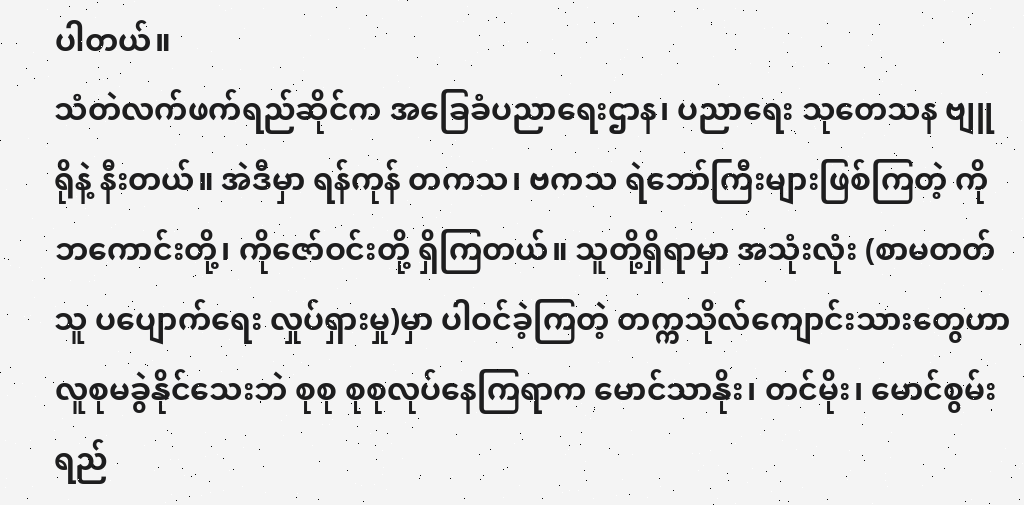ပါတယ်။
သံတဲလက်ဖက်ရည်ဆိုင်က အခြေခံပညာရေးဌာန၊ ပညာရေး သုတေသန ဗျူရိုနဲ့ နီးတယ်။ အဲဒီမှာ ရန်ကုန် တကသ၊ ဗကသ ရဲဘော်ကြီးများဖြစ်ကြတဲ့ ကိုဘကောင်းတို့၊ ကိုဇော်ဝင်းတို့ ရှိကြတယ်။ သူတို့ရှိရာမှာ အသုံးလုံး (စာမတတ်သူ ပပျောက်ရေး လှုပ်ရှားမှု)မှာ ပါဝင်ခဲ့ကြတဲ့ တက္ကသိုလ်ကျောင်းသားတွေဟာ လူစုမခွဲနိုင်သေးဘဲ စုစု စုစုလုပ်နေကြရာက မောင်သာနိုး၊ တင်မိုး၊ မောင်စွမ်းရည်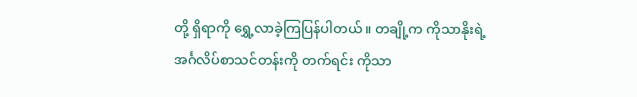တို့ ရှိရာကို ရွှေ့လာခဲ့ကြပြန်ပါတယ်။ တချို့က ကိုသာနိုးရဲ့ အင်္ဂလိပ်စာသင်တန်းကို တက်ရင်း ကိုသာ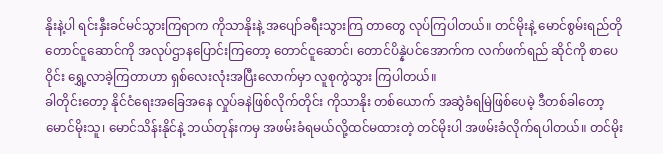နိုးနဲ့ပါ ရင်းနှီးခင်မင်သွားကြရာက ကိုသာနိုးနဲ့ အပျော်ခရီးသွားကြ တာတွေ လုပ်ကြပါတယ်။ တင်မိုးနဲ့ မောင်စွမ်းရည်တို တောင်ငူဆောင်ကို အလုပ်ဌာနပြောင်းကြတော့ တောင်ငူဆောင်၊ တောင်ပိန္နဲပင်အောက်က လက်ဖက်ရည် ဆိုင်ကို စာပေဝိုင်း ရွှေ့လာခဲ့ကြတာဟာ ရှစ်လေးလုံးအပြီးလောက်မှာ လူစုကွဲသွား ကြပါတယ်။
ခါတိုင်းတော့ နိုင်ငံရေးအခြေအနေ လှုပ်ခနဲဖြစ်လိုက်တိုင်း ကိုသာနိုး တစ်ယောက် အဆွဲခံရမြဲဖြစ်ပေမဲ့ ဒီတစ်ခါတော့ မောင်မိုးသူ၊ မောင်သိန်းနိုင်နဲ့ ဘယ်တုန်းကမှ အဖမ်းခံရမယ်လို့ထင်မထားတဲ့ တင်မိုးပါ အဖမ်းခံလိုက်ရပါတယ်။ တင်မိုး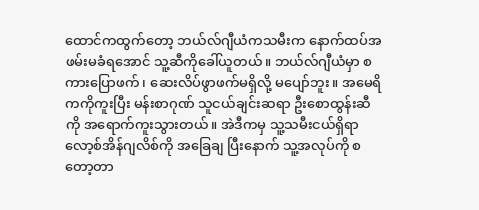ထောင်ကထွက်တော့ ဘယ်လ်ဂျီယံကသမီးက နောက်ထပ်အဖမ်းမခံရအောင် သူ့ဆီကိုခေါ်ယူတယ်။ ဘယ်လ်ဂျီယံမှာ စကားပြောဖက်၊ ဆေးလိပ်ဖွာဖက်မရှိလို့ မပျော်ဘူး။ အမေရိကကိုကူးပြီး မန်းစာဂုဏ် သူငယ်ချင်းဆရာ ဦးစောထွန်းဆီကို အရောက်ကူးသွားတယ်။ အဲဒီကမှ သူ့သမီးငယ်ရှိရာ လော့စ်အိန်ဂျလိစ်ကို အခြေချ ပြီးနောက် သူ့အလုပ်ကို စတော့တာ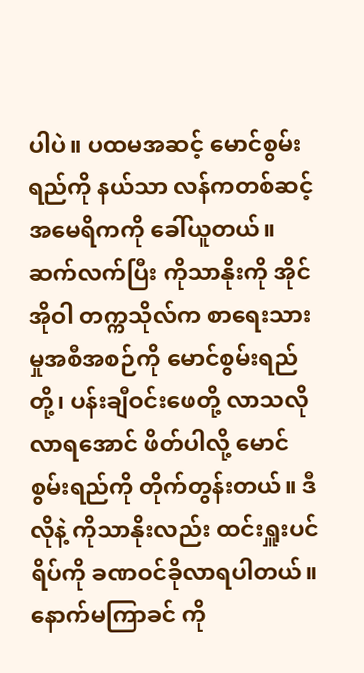ပါပဲ။ ပထမအဆင့် မောင်စွမ်းရည်ကို နယ်သာ လန်ကတစ်ဆင့် အမေရိကကို ခေါ်ယူတယ်။ ဆက်လက်ပြီး ကိုသာနိုးကို အိုင်အိုဝါ တက္ကသိုလ်က စာရေးသားမှုအစီအစဉ်ကို မောင်စွမ်းရည်တို့၊ ပန်းချီဝင်းဖေတို့ လာသလို လာရအောင် ဖိတ်ပါလို့ မောင်စွမ်းရည်ကို တိုက်တွန်းတယ်။ ဒီလိုနဲ့ ကိုသာနိုးလည်း ထင်းရှူးပင်ရိပ်ကို ခဏဝင်ခိုလာရပါတယ်။ နောက်မကြာခင် ကို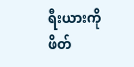ရီးယားကိုဖိတ်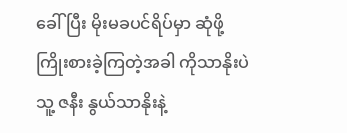ခေါ်ပြီး မိုးမခပင်ရိပ်မှာ ဆုံဖို့ကြိုးစားခဲ့ကြတဲ့အခါ ကိုသာနိုးပဲ သူ့ ဇနီး နွယ်သာနိုးနဲ့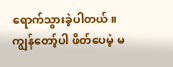ရောက်သွားခဲ့ပါတယ်။ ကျွန်တော့်ပါ ဖိတ်ပေမဲ့ မ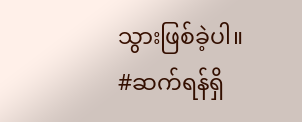သွားဖြစ်ခဲ့ပါ။
#ဆက်ရန်ရှိ